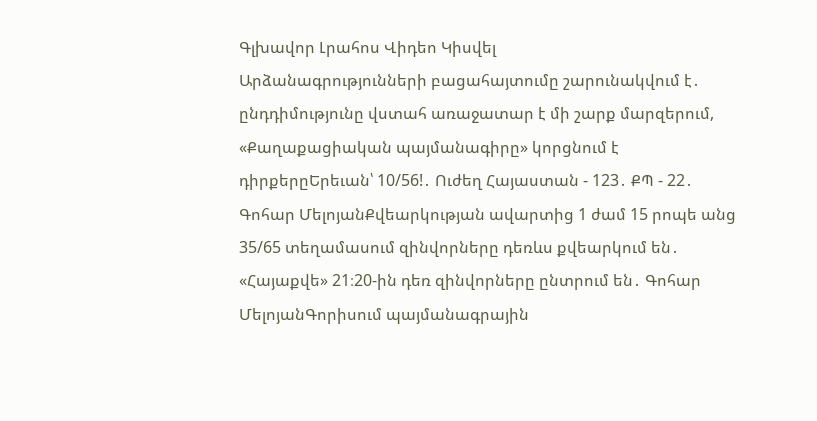Գլխավոր Լրահոս Վիդեո Կիսվել
Արձանագրությունների բացահայտումը շարունակվում է․ ընդդիմությունը վստահ առաջատար է մի շարք մարզերում, «Քաղաքացիական պայմանագիրը» կորցնում է դիրքերըԵրեւան՝ 10/56!․ Ուժեղ Հայաստան - 123․ ՔՊ - 22․ Գոհար ՄելոյանՔվեարկության ավարտից 1 ժամ 15 րոպե անց 35/65 տեղամասում զինվորները դեռևս քվեարկում են․ «Հայաքվե» 21։20-ին դեռ զինվորները ընտրում են․ Գոհար ՄելոյանԳորիսում պայմանագրային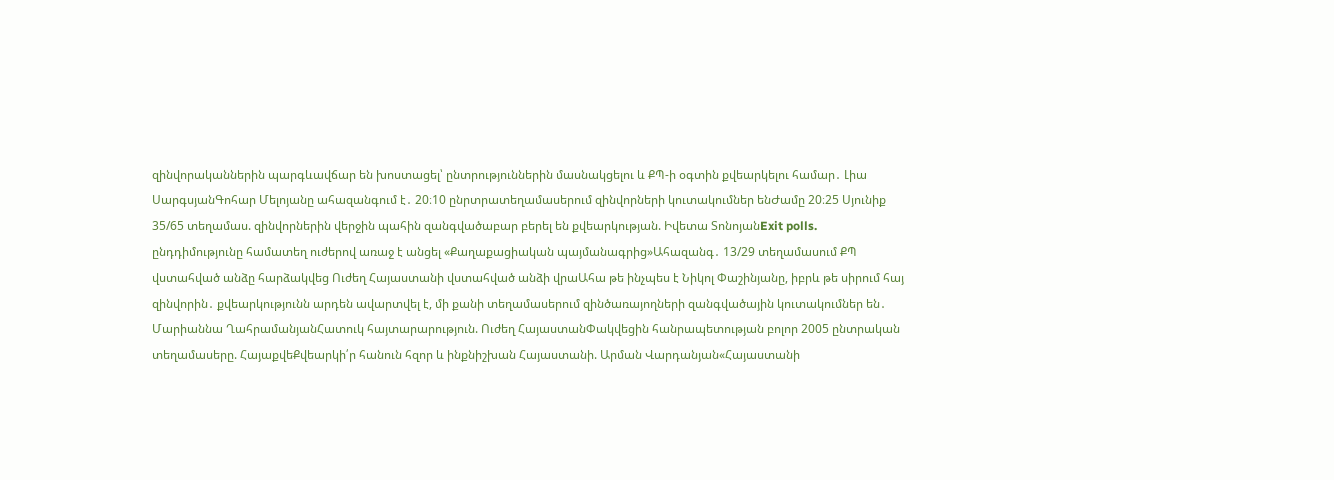զինվորականներին պարգևավճար են խոստացել՝ ընտրություններին մասնակցելու և ՔՊ-ի օգտին քվեարկելու համար․ Լիա ՍարգսյանԳոհար Մելոյանը ահազանգում է․ 20։10 ընրտրատեղամասերում զինվորների կուտակումներ ենԺամը 20։25 Սյունիք 35/65 տեղամաս. զինվորներին վերջին պահին զանգվածաբար բերել են քվեարկության. Իվետա ՏոնոյանExit polls. ընդդիմությունը համատեղ ուժերով առաջ է անցել «Քաղաքացիական պայմանագրից»Ահազանգ․ 13/29 տեղամասում ՔՊ վստահված անձը հարձակվեց Ուժեղ Հայաստանի վստահված անձի վրաԱհա թե ինչպես է Նիկոլ Փաշինյանը, իբրև թե սիրում հայ զինվորին․ քվեարկությունն արդեն ավարտվել է, մի քանի տեղամասերում զինծառայողների զանգվածային կուտակումներ են․ Մարիաննա ՂահրամանյանՀատուկ հայտարարություն. Ուժեղ ՀայաստանՓակվեցին հանրապետության բոլոր 2005 ընտրական տեղամասերը. ՀայաքվեՔվեարկի՛ր հանուն հզոր և ինքնիշխան Հայաստանի. Արման Վարդանյան«Հայաստանի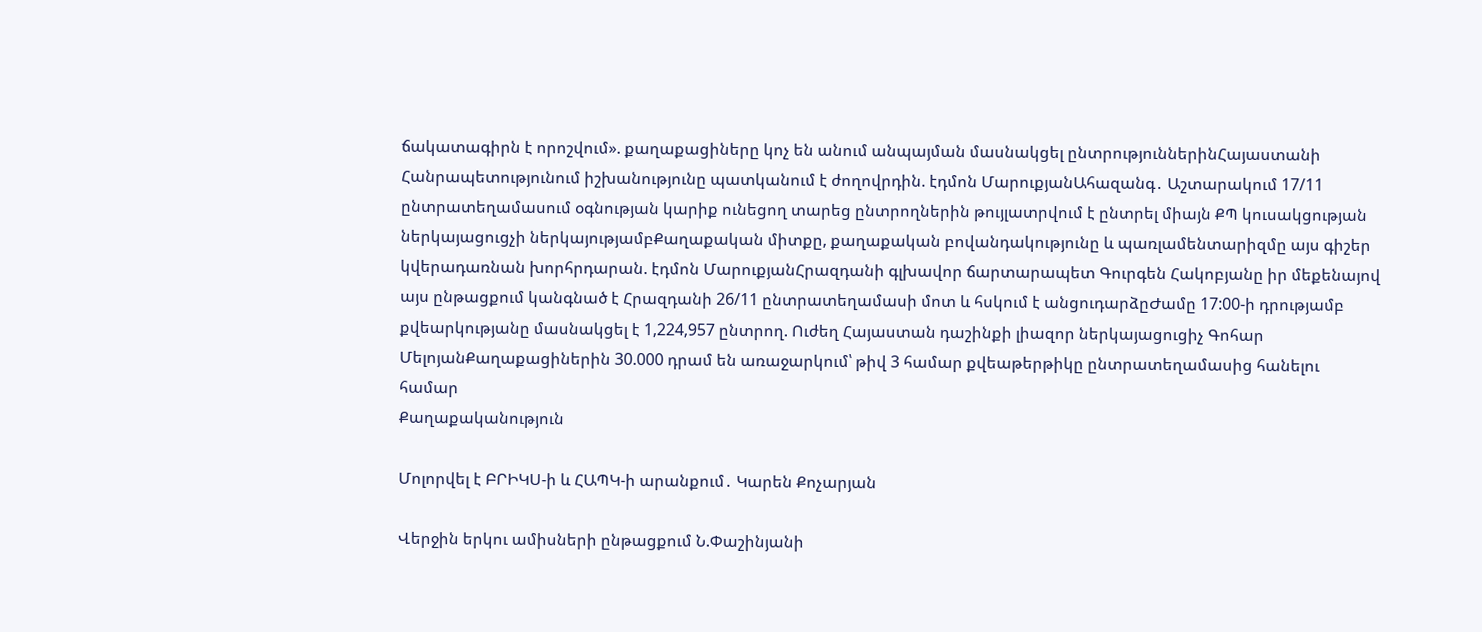ճակատագիրն է որոշվում». քաղաքացիները կոչ են անում անպայման մասնակցել ընտրություններինՀայաստանի Հանրապետությունում իշխանությունը պատկանում է ժողովրդին. էդմոն ՄարուքյանԱհազանգ․ Աշտարակում 17/11 ընտրատեղամասում օգնության կարիք ունեցող տարեց ընտրողներին թույլատրվում է ընտրել միայն ՔՊ կուսակցության ներկայացուցչի ներկայությամբՔաղաքական միտքը, քաղաքական բովանդակությունը և պառլամենտարիզմը այս գիշեր կվերադառնան խորհրդարան. էդմոն ՄարուքյանՀրազդանի գլխավոր ճարտարապետ Գուրգեն Հակոբյանը իր մեքենայով այս ընթացքում կանգնած է Հրազդանի 26/11 ընտրատեղամասի մոտ և հսկում է անցուդարձըԺամը 17:00-ի դրությամբ քվեարկությանը մասնակցել է 1,224,957 ընտրող. Ուժեղ Հայաստան դաշինքի լիազոր ներկայացուցիչ Գոհար ՄելոյանՔաղաքացիներին 30.000 դրամ են առաջարկում՝ թիվ 3 համար քվեաթերթիկը ընտրատեղամասից հանելու համար
Քաղաքականություն

Մոլորվել է ԲՐԻԿՍ-ի և ՀԱՊԿ-ի արանքում․ Կարեն Քոչարյան

Վերջին երկու ամիսների ընթացքում Ն.Փաշինյանի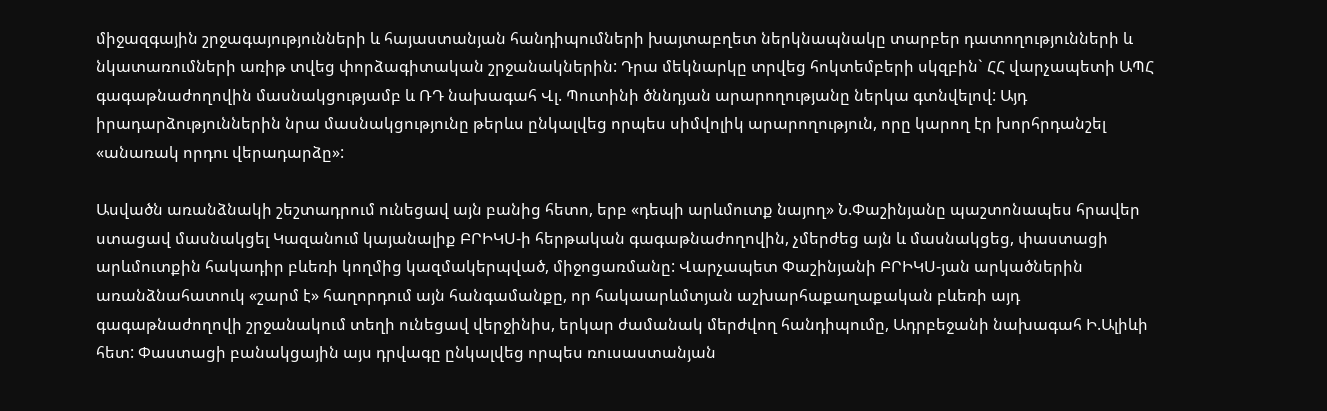միջազգային շրջագայությունների և հայաստանյան հանդիպումների խայտաբղետ ներկնապնակը տարբեր դատողությունների և նկատառումների առիթ տվեց փորձագիտական շրջանակներին: Դրա մեկնարկը տրվեց հոկտեմբերի սկզբին` ՀՀ վարչապետի ԱՊՀ գագաթնաժողովին մասնակցությամբ և ՌԴ նախագահ Վլ. Պուտինի ծննդյան արարողությանը ներկա գտնվելով: Այդ իրադարձություններին նրա մասնակցությունը թերևս ընկալվեց որպես սիմվոլիկ արարողություն, որը կարող էր խորհրդանշել «անառակ որդու վերադարձը»:

Ասվածն առանձնակի շեշտադրում ունեցավ այն բանից հետո, երբ «դեպի արևմուտք նայող» Ն.Փաշինյանը պաշտոնապես հրավեր ստացավ մասնակցել Կազանում կայանալիք ԲՐԻԿՍ-ի հերթական գագաթնաժողովին, չմերժեց այն և մասնակցեց, փաստացի արևմուտքին հակադիր բևեռի կողմից կազմակերպված, միջոցառմանը: Վարչապետ Փաշինյանի ԲՐԻԿՍ-յան արկածներին առանձնահատուկ «շարմ է» հաղորդում այն հանգամանքը, որ հակաարևմտյան աշխարհաքաղաքական բևեռի այդ գագաթնաժողովի շրջանակում տեղի ունեցավ վերջինիս, երկար ժամանակ մերժվող հանդիպումը, Ադրբեջանի նախագահ Ի.Ալիևի հետ: Փաստացի բանակցային այս դրվագը ընկալվեց որպես ռուսաստանյան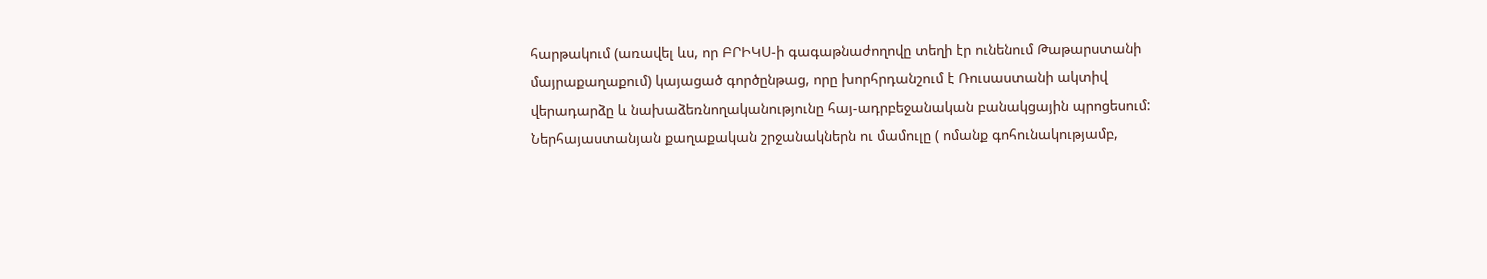հարթակում (առավել ևս, որ ԲՐԻԿՍ-ի գագաթնաժողովը տեղի էր ունենում Թաթարստանի մայրաքաղաքում) կայացած գործընթաց, որը խորհրդանշում է Ռուսաստանի ակտիվ վերադարձը և նախաձեռնողականությունը հայ-ադրբեջանական բանակցային պրոցեսում: Ներհայաստանյան քաղաքական շրջանակներն ու մամուլը ( ոմանք գոհունակությամբ,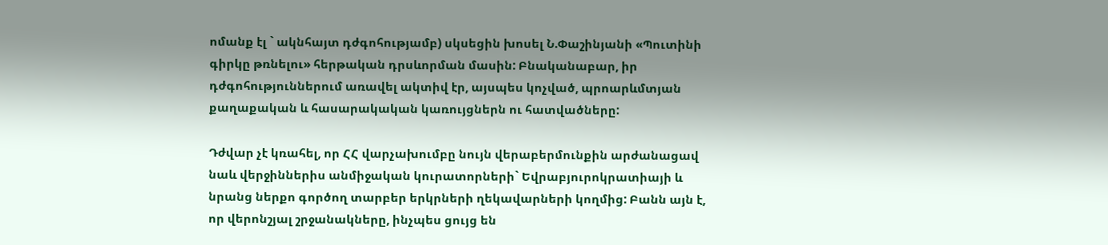ոմանք էլ ` ակնհայտ դժգոհությամբ) սկսեցին խոսել Ն.Փաշինյանի «Պուտինի գիրկը թռնելու» հերթական դրսևորման մասին: Բնականաբար, իր դժգոհություններում առավել ակտիվ էր, այսպես կոչված, պրոարևմտյան քաղաքական և հասարակական կառույցներն ու հատվածները:

Դժվար չէ կռահել, որ ՀՀ վարչախումբը նույն վերաբերմունքին արժանացավ նաև վերջիններիս անմիջական կուրատորների` Եվրաբյուրոկրատիայի և նրանց ներքո գործող տարբեր երկրների ղեկավարների կողմից: Բանն այն է, որ վերոնշյալ շրջանակները, ինչպես ցույց են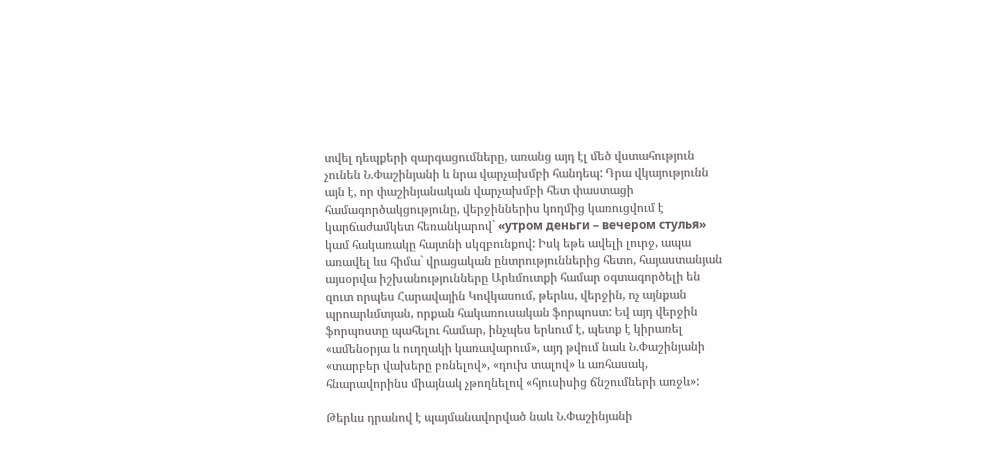տվել դեպքերի զարգացումները, առանց այդ էլ մեծ վստահություն չունեն Ն.Փաշինյանի և նրա վարչախմբի հանդեպ: Դրա վկայությունն այն է, որ փաշինյանական վարչախմբի հետ փաստացի համագործակցությունը, վերջիններիս կողմից կառուցվում է կարճաժամկետ հեռանկարով` «утром деньги – вечером стулья» կամ հակառակը հայտնի սկզբունքով: Իսկ եթե ավելի լուրջ, ապա առավել ևս հիմա` վրացական ընտրություններից հետո, հայաստանյան այսօրվա իշխանությունները Արևմուտքի համար օգտագործելի են զուտ որպես Հարավային Կովկասում, թերևս, վերջին, ոչ այնքան պրոարևմտյան, որքան հակառուսական ֆորպոստ: Եվ այդ վերջին ֆորպոստը պահելու համար, ինչպես երևում է, պետք է կիրառել «ամենօրյա և ուղղակի կառավարում», այդ թվում նաև Ն.Փաշինյանի «տարբեր վախերը բռնելով», «դուխ տալով» և առհասակ, հնարավորինս միայնակ չթողնելով «հյուսիսից ճնշումների առջև»:

Թերևս դրանով է պայմանավորված նաև Ն.Փաշինյանի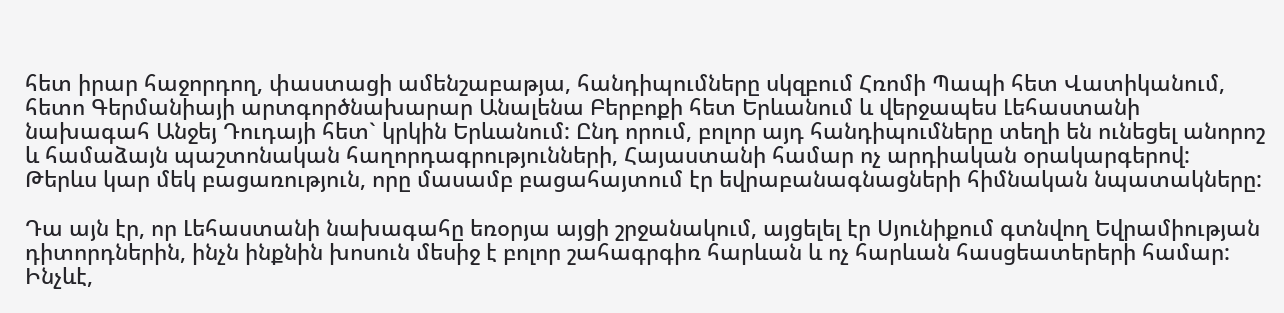հետ իրար հաջորդող, փաստացի ամենշաբաթյա, հանդիպումները սկզբում Հռոմի Պապի հետ Վատիկանում, հետո Գերմանիայի արտգործնախարար Անալենա Բերբոքի հետ Երևանում և վերջապես Լեհաստանի նախագահ Անջեյ Դուդայի հետ` կրկին Երևանում: Ընդ որում, բոլոր այդ հանդիպումները տեղի են ունեցել անորոշ և համաձայն պաշտոնական հաղորդագրությունների, Հայաստանի համար ոչ արդիական օրակարգերով: Թերևս կար մեկ բացառություն, որը մասամբ բացահայտում էր եվրաբանագնացների հիմնական նպատակները:

Դա այն էր, որ Լեհաստանի նախագահը եռօրյա այցի շրջանակում, այցելել էր Սյունիքում գտնվող Եվրամիության դիտորդներին, ինչն ինքնին խոսուն մեսիջ է բոլոր շահագրգիռ հարևան և ոչ հարևան հասցեատերերի համար: Ինչևէ,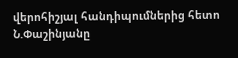վերոհիշյալ հանդիպումներից հետո Ն.Փաշինյանը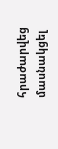հրաժարվեց մասնակցել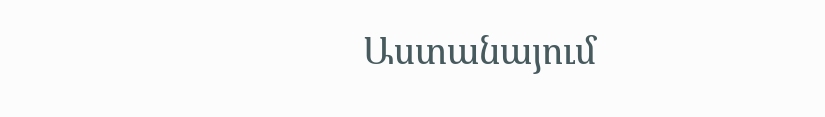Աստանայում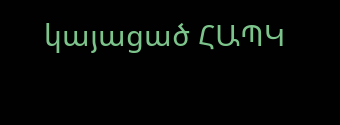կայացած ՀԱՊԿ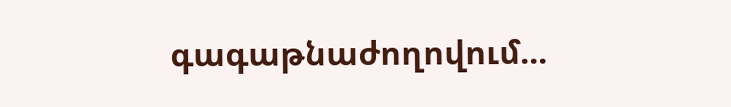գագաթնաժողովում...